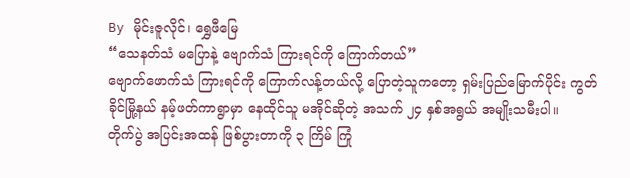By မိုင်းဇူလိုင်၊ ရွှေဖီမြေ
“သေနတ်သံ မပြောနဲ့ ဗျောက်သံ ကြားရင်ကို ကြောက်တယ်”
ဗျောက်ဖောက်သံ ကြားရင်ကို ကြောက်လန့်တယ်လို့ ပြောတဲ့သူကတော့ ရှမ်းပြည်မြောက်ပိုင်း ကွတ်ခိုင်မြို့နယ် နမ့်ဖတ်ကာရွာမှာ နေထိုင်သူ မအိုင်ဆိုတဲ့ အသက် ၂၄ နှစ်အရွယ် အမျိုးသမီးပါ။
တိုက်ပွဲ အပြင်းအထန် ဖြစ်ပွားတာကို ၃ ကြိမ် ကြုံ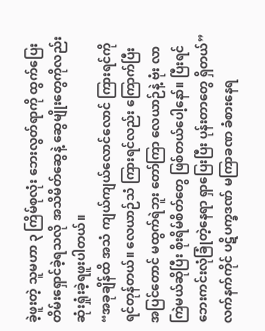ခဲ့ဖူးတဲ့ သူမဟာ ၃ ကြိမ်စုလုံး ဘေးလွတ်ရာကို ထွက်ပြေးတိမ်းရှောင်ခဲ့ရသလို အသိမိတ်ဆွေနဲ့ ဆွေမျိုးတွေကိုလည်း ဆုံးရှုံးခဲ့ရဖူးပါတယ်။
“အခုချိန်ထိ အသံ ကျယ်ကျယ်လောင်လောင် ကြားရင်ကို ရင်တုန်တယ်။ လေယာဉ်သံ ကြားရင်လည်း ကြောက်ပြီး အပြင်တောင် မထွက်ရဲဘူး တော်ကြာ လေယာဉ်နဲ့ ဗုံး လာကြဲမယ်ဆိုပြီး စိုးရိမ်စိတ်တွေ ဖြစ်တယ်ပေါ့နော်။ ပြီးရင် ဘေးကင်းလုံခြုံတဲ့နေရာ ရှာပြေးပြီး ပုန်းတာတွေ ရှိတယ်”
လက်နက်ကိုင် ပဋိပက္ခဒဏ် မကြာခဏ ခံစားနေရ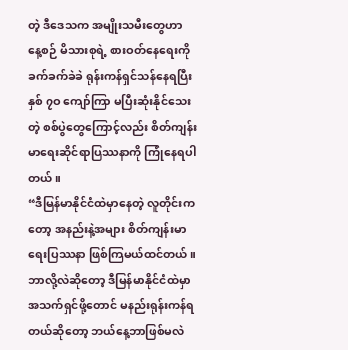တဲ့ ဒီဒေသက အမျိုးသမီးတွေဟာ နေ့စဉ် မိသားစုရဲ့ စားဝတ်နေရေးကို ခက်ခက်ခဲခဲ ရုန်းကန်ရှင်သန်နေရပြီး နှစ် ၇ဝ ကျော်ကြာ မပြီးဆုံးနိုင်သေးတဲ့ စစ်ပွဲတွေကြောင့်လည်း စိတ်ကျန်းမာရေးဆိုင်ရာပြဿနာကို ကြုံနေရပါတယ်။
“ဒီမြန်မာနိုင်ငံထဲမှာနေတဲ့ လူတိုင်းကတော့ အနည်းနဲ့အများ စိတ်ကျန်းမာရေးပြဿနာ ဖြစ်ကြမယ်ထင်တယ်။ ဘာလို့လဲဆိုတော့ ဒီမြန်မာနိုင်ငံထဲမှာ အသက်ရှင်ဖို့တောင် မနည်းရုန်းကန်ရတယ်ဆိုတော့ ဘယ်နေ့ဘာဖြစ်မလဲ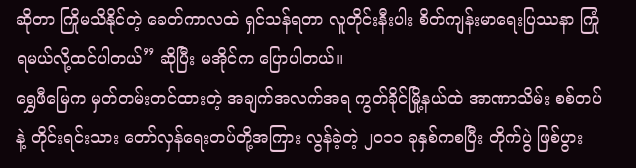ဆိုတာ ကြိုမသိနိုင်တဲ့ ခေတ်ကာလထဲ ရှင်သန်ရတာ လူတိုင်းနီးပါး စိတ်ကျန်းမာရေးပြဿနာ ကြုံရမယ်လို့ထင်ပါတယ်” ဆိုပြီး မအိုင်က ပြောပါတယ်။
ရွှေဖီမြေက မှတ်တမ်းတင်ထားတဲ့ အချက်အလက်အရ ကွတ်ခိုင်မြို့နယ်ထဲ အာဏာသိမ်း စစ်တပ်နဲ့ တိုင်းရင်းသား တော်လှန်ရေးတပ်တို့အကြား လွန်ခဲ့တဲ့ ၂ဝ၁၁ ခုနှစ်ကစပြီး တိုက်ပွဲ ဖြစ်ပွား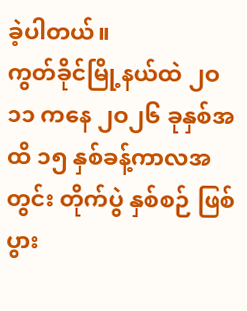ခဲ့ပါတယ်။
ကွတ်ခိုင်မြို့နယ်ထဲ ၂ဝ၁၁ ကနေ ၂ဝ၂၆ ခုနှစ်အထိ ၁၅ နှစ်ခန့်ကာလအတွင်း တိုက်ပွဲ နှစ်စဉ် ဖြစ်ပွား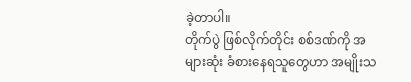ခဲ့တာပါ။
တိုက်ပွဲ ဖြစ်လိုက်တိုင်း စစ်ဒဏ်ကို အများဆုံး ခံစားနေရသူတွေဟာ အမျိုးသ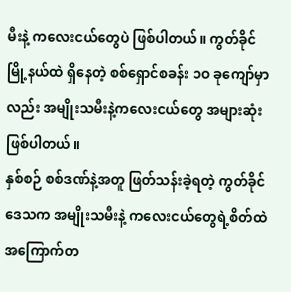မီးနဲ့ ကလေးငယ်တွေပဲ ဖြစ်ပါတယ်။ ကွတ်ခိုင်မြို့နယ်ထဲ ရှိနေတဲ့ စစ်ရှောင်စခန်း ၁ဝ ခုကျော်မှာလည်း အမျိုးသမီးနဲ့ကလေးငယ်တွေ အများဆုံး ဖြစ်ပါတယ်။
နှစ်စဉ် စစ်ဒဏ်နဲ့အတူ ဖြတ်သန်းခဲ့ရတဲ့ ကွတ်ခိုင်ဒေသက အမျိုးသမီးနဲ့ ကလေးငယ်တွေရဲ့စိတ်ထဲ အကြောက်တ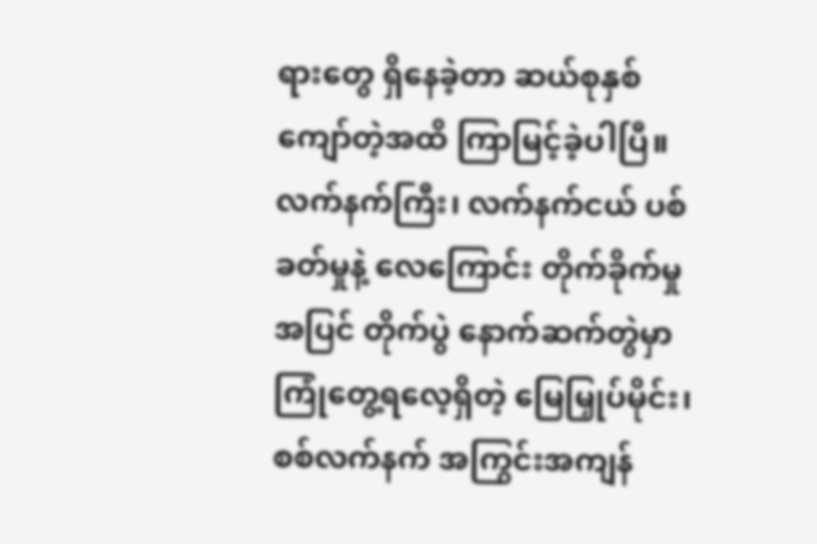ရားတွေ ရှိနေခဲ့တာ ဆယ်စုနှစ်ကျော်တဲ့အထိ ကြာမြင့်ခဲ့ပါပြီ။
လက်နက်ကြီး၊ လက်နက်ငယ် ပစ်ခတ်မှုနဲ့ လေကြောင်း တိုက်ခိုက်မှုအပြင် တိုက်ပွဲ နောက်ဆက်တွဲမှာ ကြုံတွေ့ရလေ့ရှိတဲ့ မြေမြှုပ်မိုင်း၊ စစ်လက်နက် အကြွင်းအကျန်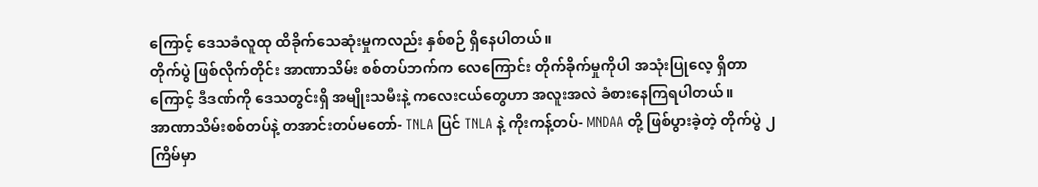ကြောင့် ဒေသခံလူထု ထိခိုက်သေဆုံးမှုကလည်း နှစ်စဉ် ရှိနေပါတယ်။
တိုက်ပွဲ ဖြစ်လိုက်တိုင်း အာဏာသိမ်း စစ်တပ်ဘက်က လေကြောင်း တိုက်ခိုက်မှုကိုပါ အသုံးပြုလေ့ ရှိတာကြောင့် ဒီဒဏ်ကို ဒေသတွင်းရှိ အမျိုးသမီးနဲ့ ကလေးငယ်တွေဟာ အလူးအလဲ ခံစားနေကြရပါတယ်။
အာဏာသိမ်းစစ်တပ်နဲ့ တအာင်းတပ်မတော်- TNLA ပြင် TNLA နဲ့ ကိုးကန့်တပ်- MNDAA တို့ ဖြစ်ပွားခဲ့တဲ့ တိုက်ပွဲ ၂ ကြိမ်မှာ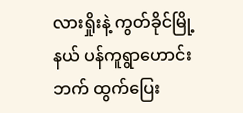လားရှိုးနဲ့ ကွတ်ခိုင်မြို့နယ် ပန်ကူရွာဟောင်းဘက် ထွက်ပြေး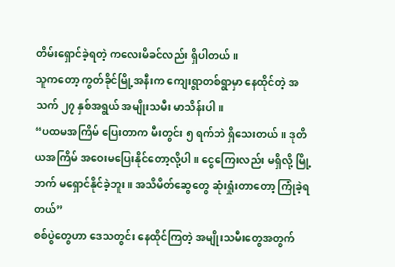တိမ်းရှောင်ခဲ့ရတဲ့ ကလေးမိခင်လည်း ရှိပါတယ်။
သူကတော့ ကွတ်ခိုင်မြို့အနီးက ကျေးရွာတစ်ရွာမှာ နေထိုင်တဲ့ အသက် ၂၇ နှစ်အရွယ် အမျိုးသမီး မာသိန်းပါ။
“ပထမအကြိမ် ပြေးတာက မီးတွင်း ၅ ရက်ဘဲ ရှိသေးတယ်။ ဒုတိယအကြိမ် အဝေးမပြေးနိုင်တော့လို့ပါ။ ငွေကြေးလည်း မရှိလို့ မြို့ဘက် မရှောင်နိုင်ခဲ့ဘူး။ အသိမိတ်ဆွေတွေ ဆုံးရှုံးတာတော့ ကြုံခဲ့ရတယ်”
စစ်ပွဲတွေဟာ ဒေသတွင်း နေထိုင်ကြတဲ့ အမျိုးသမီးတွေအတွက်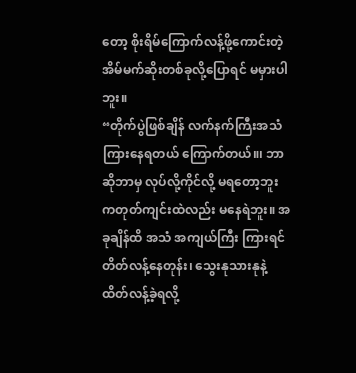တော့ စိုးရိမ်ကြောက်လန့်ဖို့ကောင်းတဲ့ အိမ်မက်ဆိုးတစ်ခုလို့ပြောရင် မမှားပါဘူး။
“တိုက်ပွဲဖြစ်ချိန် လက်နက်ကြီးအသံ ကြားနေရတယ် ကြောက်တယ်။၊ ဘာဆိုဘာမှ လုပ်လို့ကိုင်လို့ မရတော့ဘူး ကတုတ်ကျင်းထဲလည်း မနေရဲဘူး။ အခုချိန်ထိ အသံ အကျယ်ကြီး ကြားရင် တိတ်လန့်နေတုန်း၊ သွေးနုသားနုနဲ့ ထိတ်လန့်ခဲ့ရလို့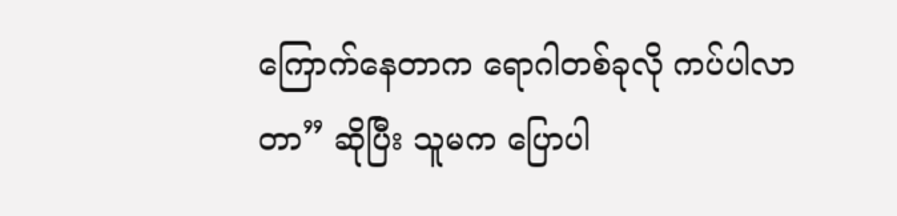ကြောက်နေတာက ရောဂါတစ်ခုလို ကပ်ပါလာတာ” ဆိုပြီး သူမက ပြောပါ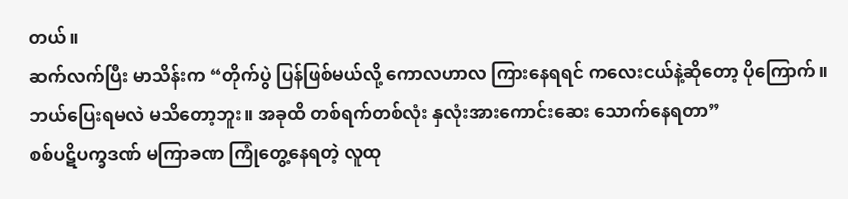တယ်။
ဆက်လက်ပြီး မာသိန်းက “တိုက်ပွဲ ပြန်ဖြစ်မယ်လို့ ကောလဟာလ ကြားနေရရင် ကလေးငယ်နဲ့ဆိုတော့ ပိုကြောက်။ ဘယ်ပြေးရမလဲ မသိတော့ဘူး။ အခုထိ တစ်ရက်တစ်လုံး နှလုံးအားကောင်းဆေး သောက်နေရတာ”
စစ်ပဋိပက္ခဒဏ် မကြာခဏ ကြုံတွေ့နေရတဲ့ လူထု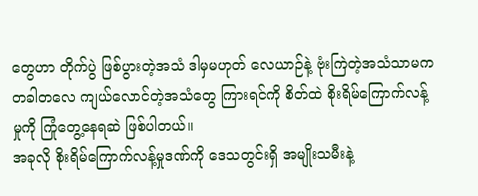တွေဟာ တိုက်ပွဲ ဖြစ်ပွားတဲ့အသံ ဒါမှမဟုတ် လေယာဉ်နဲ့ ဗုံးကြဲတဲ့အသံသာမက တခါတလေ ကျယ်လောင်တဲ့အသံတွေ ကြားရင်ကို စိတ်ထဲ စိုးရိမ်ကြောက်လန့်မှုကို ကြုံတွေ့နေရဆဲ ဖြစ်ပါတယ်။
အခုလို စိုးရိမ်ကြောက်လန့်မှုဒဏ်ကို ဒေသတွင်းရှိ အမျိုးသမီးနဲ့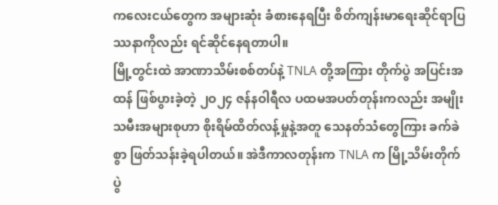ကလေးငယ်တွေက အများဆုံး ခံစားနေရပြီး စိတ်ကျန်းမာရေးဆိုင်ရာပြဿနာကိုလည်း ရင်ဆိုင်နေရတာပါ။
မြို့တွင်းထဲ အာဏာသိမ်းစစ်တပ်နဲ့ TNLA တို့အကြား တိုက်ပွဲ အပြင်းအထန် ဖြစ်ပွားခဲ့တဲ့ ၂ဝ၂၄ ဇန်နဝါရီလ ပထမအပတ်တုန်းကလည်း အမျိုးသမီးအများစုဟာ စိုးရိမ်ထိတ်လန့်မှုနဲ့အတူ သေနတ်သံတွေကြား ခက်ခဲစွာ ဖြတ်သန်းခဲ့ရပါတယ်။ အဲဒီကာလတုန်းက TNLA က မြို့သိမ်းတိုက်ပွဲ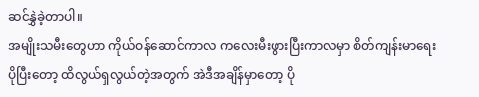ဆင်နွှဲခဲ့တာပါ။
အမျိုးသမီးတွေဟာ ကိုယ်ဝန်ဆောင်ကာလ ကလေးမီးဖွားပြီးကာလမှာ စိတ်ကျန်းမာရေး ပိုပြီးတော့ ထိလွယ်ရှလွယ်တဲ့အတွက် အဲဒီအချိန်မှာတော့ ပို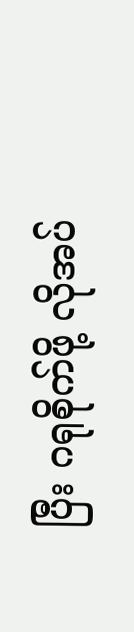ပြီး ဂရုစိုက်ဖို့ လိုအပ်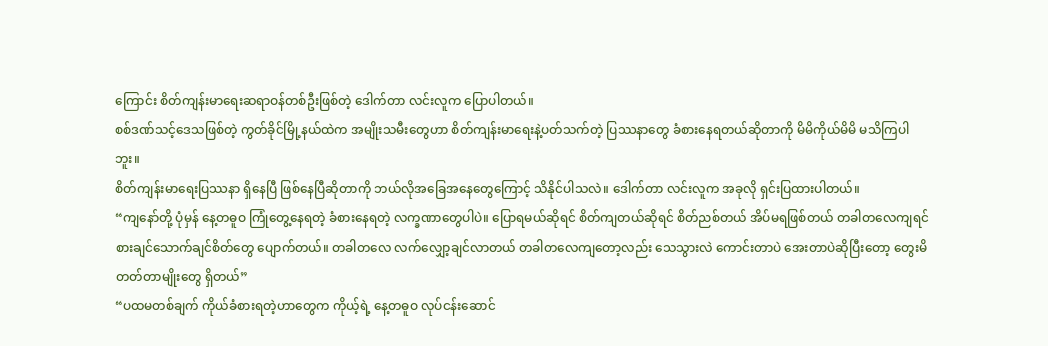ကြောင်း စိတ်ကျန်းမာရေးဆရာဝန်တစ်ဦးဖြစ်တဲ့ ဒေါက်တာ လင်းလူက ပြောပါတယ်။
စစ်ဒဏ်သင့်ဒေသဖြစ်တဲ့ ကွတ်ခိုင်မြို့နယ်ထဲက အမျိုးသမီးတွေဟာ စိတ်ကျန်းမာရေးနဲ့ပတ်သက်တဲ့ ပြဿနာတွေ ခံစားနေရတယ်ဆိုတာကို မိမိကိုယ်မိမိ မသိကြပါဘူး။
စိတ်ကျန်းမာရေးပြဿနာ ရှိနေပြီ ဖြစ်နေပြီဆိုတာကို ဘယ်လိုအခြေအနေတွေကြောင့် သိနိုင်ပါသလဲ။ ဒေါက်တာ လင်းလူက အခုလို ရှင်းပြထားပါတယ်။
“ကျနော်တို့ ပုံမှန် နေ့တဓူဝ ကြုံတွေ့နေရတဲ့ ခံစားနေရတဲ့ လက္ခဏာတွေပါပဲ။ ပြောရမယ်ဆိုရင် စိတ်ကျတယ်ဆိုရင် စိတ်ညစ်တယ် အိပ်မရဖြစ်တယ် တခါတလေကျရင် စားချင်သောက်ချင်စိတ်တွေ ပျောက်တယ်။ တခါတလေ လက်လျှော့ချင်လာတယ် တခါတလေကျတော့လည်း သေသွားလဲ ကောင်းတာပဲ အေးတာပဲဆိုပြီးတော့ တွေးမိတတ်တာမျိုးတွေ ရှိတယ်”
“ပထမတစ်ချက် ကိုယ်ခံစားရတဲ့ဟာတွေက ကိုယ့်ရဲ့ နေ့တဓူဝ လုပ်ငန်းဆောင်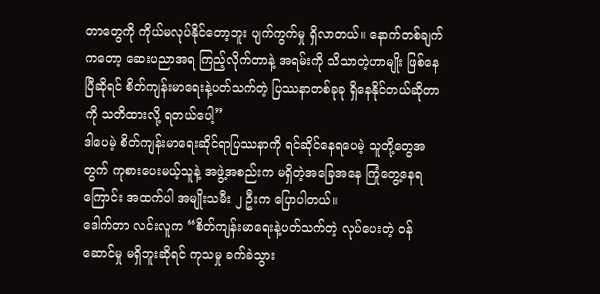တာတွေကို ကိုယ်မလုပ်နိုင်တော့ဘူး ပျက်ကွက်မှု ရှိလာတယ်။ နောက်တစ်ချက်ကတော့ ဆေးပညာအရ ကြည့်လိုက်တာနဲ့ အရမ်းကို သိသာတဲ့ဟာမျိုး ဖြစ်နေပြီဆိုရင် စိတ်ကျန်းမာရေးနဲ့ပတ်သက်တဲ့ ပြဿနာတစ်ခုခု ရှိနေနိုင်တယ်ဆိုတာကို သတိထားလို့ ရတယ်ပေါ့”
ဒါပေမဲ့ စိတ်ကျန်းမာရေးဆိုင်ရာပြဿနာကို ရင်ဆိုင်နေရပေမဲ့ သူတို့တွေအတွက် ကုစားပေးမယ့်သူနဲ့ အဖွဲ့အစည်းက မရှိတဲ့အခြေအနေ ကြုံတွေ့နေရကြောင်း အထက်ပါ အမျိုးသမီး ၂ ဦးက ပြောပါတယ်။
ဒေါက်တာ လင်းလူက “စိတ်ကျန်းမာရေးနဲ့ပတ်သက်တဲ့ လုပ်ပေးတဲ့ ဝန်ဆောင်မှု မရှိဘူးဆိုရင် ကုသမှု ခက်ခဲသွား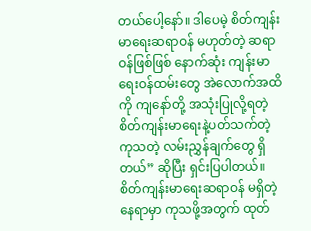တယ်ပေါ့နော်။ ဒါပေမဲ့ စိတ်ကျန်းမာရေးဆရာဝန် မဟုတ်တဲ့ ဆရာဝန်ဖြစ်ဖြစ် နောက်ဆုံး ကျန်းမာရေးဝန်ထမ်းတွေ အဲလောက်အထိကို ကျနော်တို့ အသုံးပြုလို့ရတဲ့ စိတ်ကျန်းမာရေးနဲ့ပတ်သက်တဲ့ ကုသတဲ့ လမ်းညွှန်ချက်တွေ ရှိတယ်” ဆိုပြီး ရှင်းပြပါတယ်။
စိတ်ကျန်းမာရေးဆရာဝန် မရှိတဲ့နေရာမှာ ကုသဖို့အတွက် ထုတ်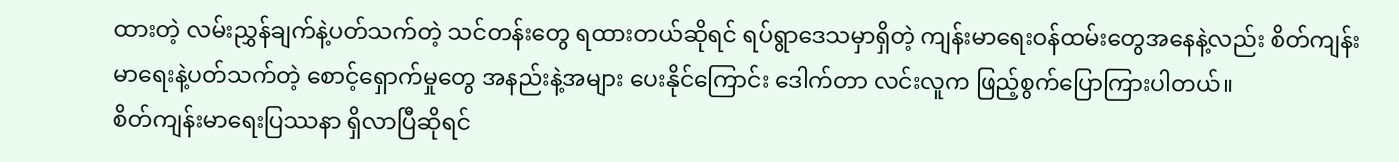ထားတဲ့ လမ်းညွှန်ချက်နဲ့ပတ်သက်တဲ့ သင်တန်းတွေ ရထားတယ်ဆိုရင် ရပ်ရွာဒေသမှာရှိတဲ့ ကျန်းမာရေးဝန်ထမ်းတွေအနေနဲ့လည်း စိတ်ကျန်းမာရေးနဲ့ပတ်သက်တဲ့ စောင့်ရှောက်မှုတွေ အနည်းနဲ့အများ ပေးနိုင်ကြောင်း ဒေါက်တာ လင်းလူက ဖြည့်စွက်ပြောကြားပါတယ်။
စိတ်ကျန်းမာရေးပြဿနာ ရှိလာပြီဆိုရင်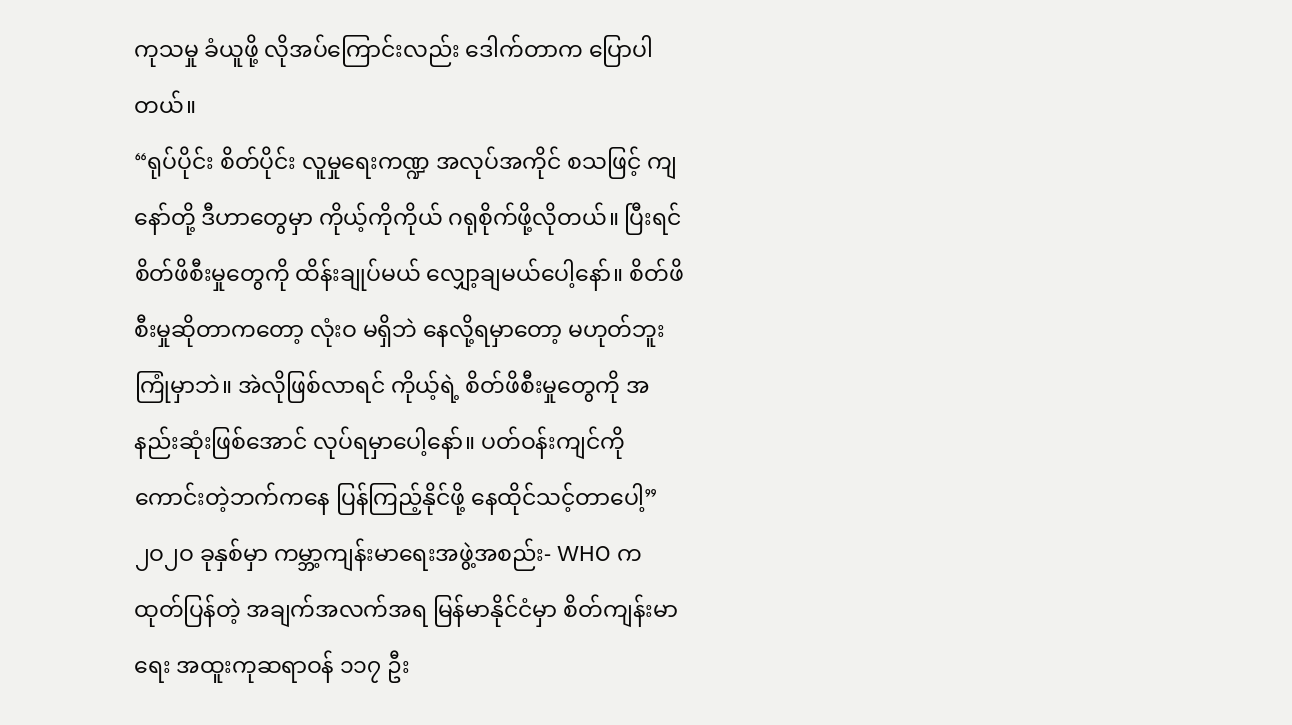ကုသမှု ခံယူဖို့ လိုအပ်ကြောင်းလည်း ဒေါက်တာက ပြောပါတယ်။
“ရုပ်ပိုင်း စိတ်ပိုင်း လူမှုရေးကဏ္ဍ အလုပ်အကိုင် စသဖြင့် ကျနော်တို့ ဒီဟာတွေမှာ ကိုယ့်ကိုကိုယ် ဂရုစိုက်ဖို့လိုတယ်။ ပြီးရင် စိတ်ဖိစီးမှုတွေကို ထိန်းချုပ်မယ် လျှော့ချမယ်ပေါ့နော်။ စိတ်ဖိစီးမှုဆိုတာကတော့ လုံးဝ မရှိဘဲ နေလို့ရမှာတော့ မဟုတ်ဘူး ကြုံမှာဘဲ။ အဲလိုဖြစ်လာရင် ကိုယ့်ရဲ့ စိတ်ဖိစီးမှုတွေကို အနည်းဆုံးဖြစ်အောင် လုပ်ရမှာပေါ့နော်။ ပတ်ဝန်းကျင်ကို ကောင်းတဲ့ဘက်ကနေ ပြန်ကြည့်နိုင်ဖို့ နေထိုင်သင့်တာပေါ့”
၂ဝ၂ဝ ခုနှစ်မှာ ကမ္ဘာ့ကျန်းမာရေးအဖွဲ့အစည်း- WHO က ထုတ်ပြန်တဲ့ အချက်အလက်အရ မြန်မာနိုင်ငံမှာ စိတ်ကျန်းမာရေး အထူးကုဆရာဝန် ၁၁၇ ဦး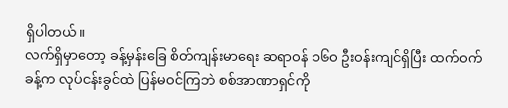ရှိပါတယ်။
လက်ရှိမှာတော့ ခန့်မှန်းခြေ စိတ်ကျန်းမာရေး ဆရာဝန် ၁၆ဝ ဦးဝန်းကျင်ရှိပြီး ထက်ဝက်ခန့်က လုပ်ငန်းခွင်ထဲ ပြန်မဝင်ကြဘဲ စစ်အာဏာရှင်ကို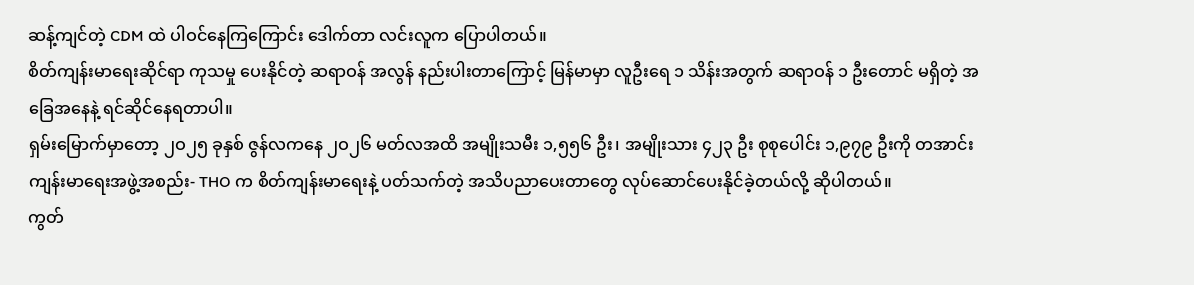ဆန့်ကျင်တဲ့ CDM ထဲ ပါဝင်နေကြကြောင်း ဒေါက်တာ လင်းလူက ပြောပါတယ်။
စိတ်ကျန်းမာရေးဆိုင်ရာ ကုသမှု ပေးနိုင်တဲ့ ဆရာဝန် အလွန် နည်းပါးတာကြောင့် မြန်မာမှာ လူဦးရေ ၁ သိန်းအတွက် ဆရာဝန် ၁ ဦးတောင် မရှိတဲ့ အခြေအနေနဲ့ ရင်ဆိုင်နေရတာပါ။
ရှမ်းမြောက်မှာတော့ ၂ဝ၂၅ ခုနှစ် ဇွန်လကနေ ၂ဝ၂၆ မတ်လအထိ အမျိုးသမီး ၁,၅၅၆ ဦး၊ အမျိုးသား ၄၂၃ ဦး စုစုပေါင်း ၁,၉၇၉ ဦးကို တအာင်းကျန်းမာရေးအဖွဲ့အစည်း- THO က စိတ်ကျန်းမာရေးနဲ့ ပတ်သက်တဲ့ အသိပညာပေးတာတွေ လုပ်ဆောင်ပေးနိုင်ခဲ့တယ်လို့ ဆိုပါတယ်။
ကွတ်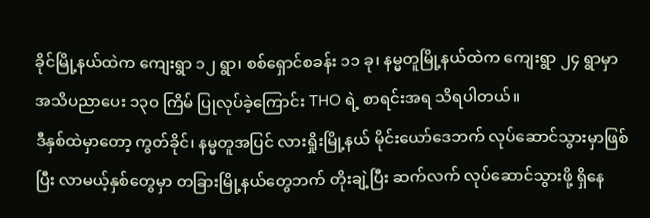ခိုင်မြို့နယ်ထဲက ကျေးရွာ ၁၂ ရွာ၊ စစ်ရှောင်စခန်း ၁၁ ခု၊ နမ္မတူမြို့နယ်ထဲက ကျေးရွာ ၂၄ ရွာမှာ အသိပညာပေး ၁၃ဝ ကြိမ် ပြုလုပ်ခဲ့ကြောင်း THO ရဲ့ စာရင်းအရ သိရပါတယ်။
ဒီနှစ်ထဲမှာတော့ ကွတ်ခိုင်၊ နမ္မတူအပြင် လားရှိုးမြို့နယ် မိုင်းယော်ဒေဘက် လုပ်ဆောင်သွားမှာဖြစ်ပြီး လာမယ့်နှစ်တွေမှာ တခြားမြို့နယ်တွေဘက် တိုးချဲ့ပြီး ဆက်လက် လုပ်ဆောင်သွားဖို့ ရှိနေ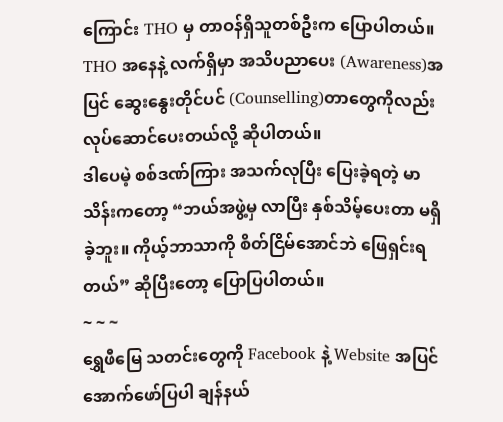ကြောင်း THO မှ တာဝန်ရှိသူတစ်ဦးက ပြောပါတယ်။
THO အနေနဲ့ လက်ရှိမှာ အသိပညာပေး (Awareness)အပြင် ဆွေးနွေးတိုင်ပင် (Counselling)တာတွေကိုလည်း လုပ်ဆောင်ပေးတယ်လို့ ဆိုပါတယ်။
ဒါပေမဲ့ စစ်ဒဏ်ကြား အသက်လုပြီး ပြေးခဲ့ရတဲ့ မာသိန်းကတော့ “ဘယ်အဖွဲ့မှ လာပြီး နှစ်သိမ့်ပေးတာ မရှိခဲ့ဘူး။ ကိုယ့်ဘာသာကို စိတ်ငြိမ်အောင်ဘဲ ဖြေရှင်းရတယ်” ဆိုပြီးတော့ ပြောပြပါတယ်။
~ ~ ~
ရွှေဖီမြေ သတင်းတွေကို Facebook နဲ့ Website အပြင် အောက်ဖော်ပြပါ ချန်နယ်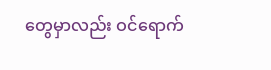တွေမှာလည်း ဝင်ရောက်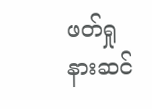ဖတ်ရှုနားဆင်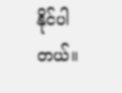နိုင်ပါတယ်။